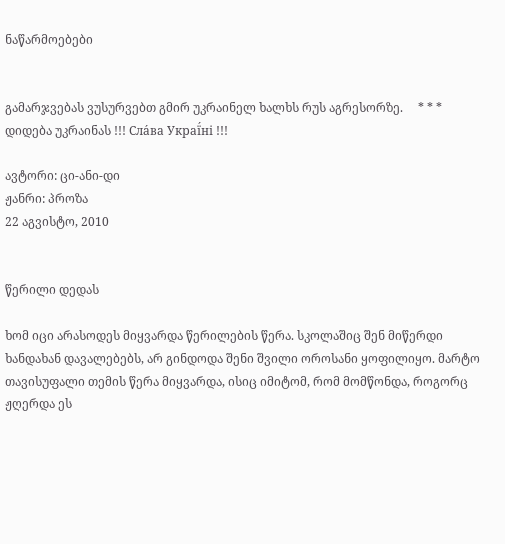ნაწარმოებები


გამარჯვებას ვუსურვებთ გმირ უკრაინელ ხალხს რუს აგრესორზე.     * * *     დიდება უკრაინას !!! Сла́ва Украї́ні !!!

ავტორი: ცი-ანი-დი
ჟანრი: პროზა
22 აგვისტო, 2010


წერილი დედას

ხომ იცი არასოდეს მიყვარდა წერილების წერა. სკოლაშიც შენ მიწერდი ხანდახან დავალებებს, არ გინდოდა შენი შვილი ოროსანი ყოფილიყო. მარტო თავისუფალი თემის წერა მიყვარდა, ისიც იმიტომ, რომ მომწონდა, როგორც ჟღერდა ეს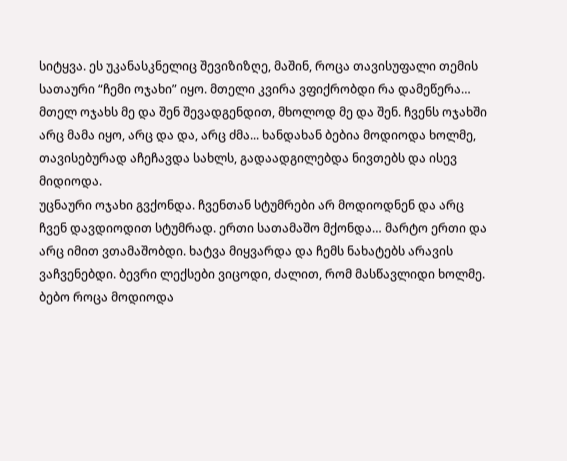სიტყვა. ეს უკანასკნელიც შევიზიზღე, მაშინ, როცა თავისუფალი თემის სათაური “ჩემი ოჯახი” იყო. მთელი კვირა ვფიქრობდი რა დამეწერა… მთელ ოჯახს მე და შენ შევადგენდით, მხოლოდ მე და შენ. ჩვენს ოჯახში არც მამა იყო, არც და და, არც ძმა... ხანდახან ბებია მოდიოდა ხოლმე, თავისებურად აჩეჩავდა სახლს, გადაადგილებდა ნივთებს და ისევ მიდიოდა.
უცნაური ოჯახი გვქონდა. ჩვენთან სტუმრები არ მოდიოდნენ და არც ჩვენ დავდიოდით სტუმრად. ერთი სათამაშო მქონდა… მარტო ერთი და არც იმით ვთამაშობდი. ხატვა მიყვარდა და ჩემს ნახატებს არავის ვაჩვენებდი. ბევრი ლექსები ვიცოდი, ძალით, რომ მასწავლიდი ხოლმე. ბებო როცა მოდიოდა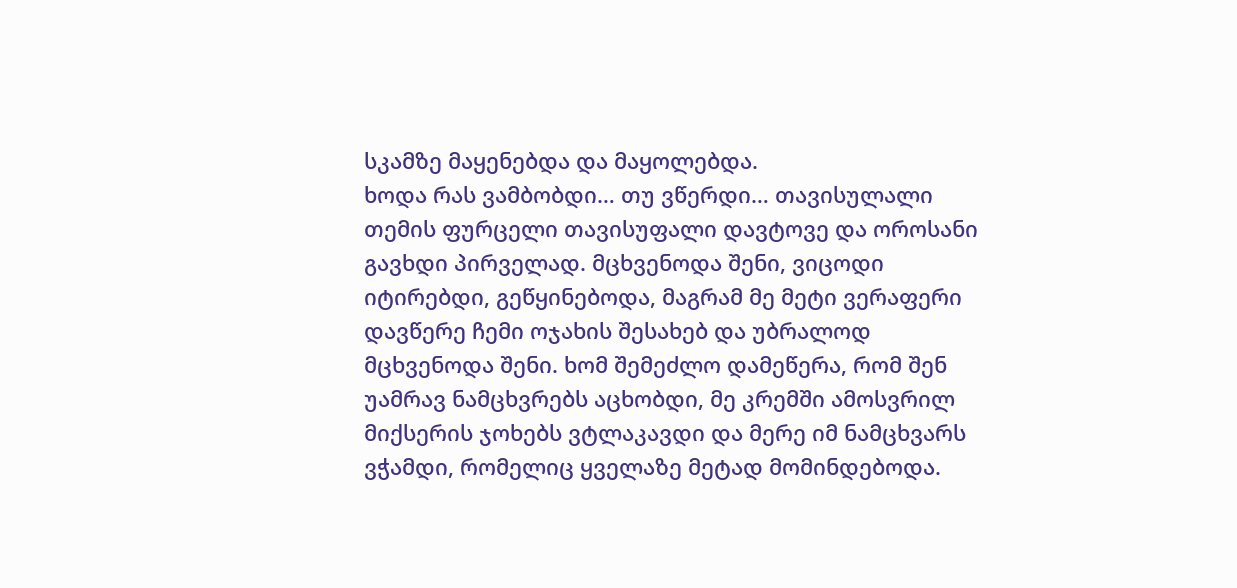სკამზე მაყენებდა და მაყოლებდა.
ხოდა რას ვამბობდი… თუ ვწერდი… თავისულალი თემის ფურცელი თავისუფალი დავტოვე და ოროსანი გავხდი პირველად. მცხვენოდა შენი, ვიცოდი იტირებდი, გეწყინებოდა, მაგრამ მე მეტი ვერაფერი დავწერე ჩემი ოჯახის შესახებ და უბრალოდ მცხვენოდა შენი. ხომ შემეძლო დამეწერა, რომ შენ უამრავ ნამცხვრებს აცხობდი, მე კრემში ამოსვრილ მიქსერის ჯოხებს ვტლაკავდი და მერე იმ ნამცხვარს ვჭამდი, რომელიც ყველაზე მეტად მომინდებოდა.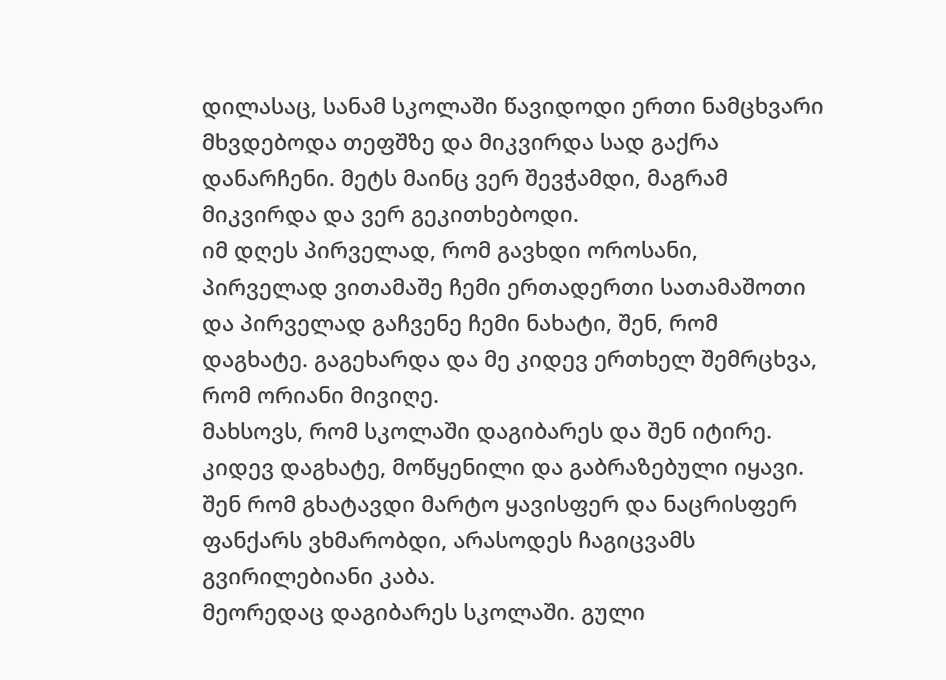დილასაც, სანამ სკოლაში წავიდოდი ერთი ნამცხვარი მხვდებოდა თეფშზე და მიკვირდა სად გაქრა დანარჩენი. მეტს მაინც ვერ შევჭამდი, მაგრამ მიკვირდა და ვერ გეკითხებოდი.
იმ დღეს პირველად, რომ გავხდი ოროსანი, პირველად ვითამაშე ჩემი ერთადერთი სათამაშოთი და პირველად გაჩვენე ჩემი ნახატი, შენ, რომ დაგხატე. გაგეხარდა და მე კიდევ ერთხელ შემრცხვა, რომ ორიანი მივიღე.
მახსოვს, რომ სკოლაში დაგიბარეს და შენ იტირე. კიდევ დაგხატე, მოწყენილი და გაბრაზებული იყავი. შენ რომ გხატავდი მარტო ყავისფერ და ნაცრისფერ ფანქარს ვხმარობდი, არასოდეს ჩაგიცვამს გვირილებიანი კაბა.
მეორედაც დაგიბარეს სკოლაში. გული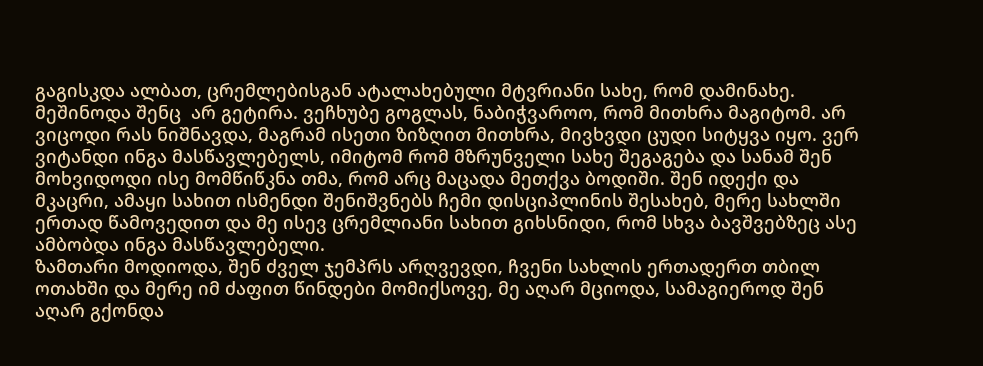გაგისკდა ალბათ, ცრემლებისგან ატალახებული მტვრიანი სახე, რომ დამინახე. მეშინოდა შენც  არ გეტირა. ვეჩხუბე გოგლას, ნაბიჭვაროო, რომ მითხრა მაგიტომ. არ ვიცოდი რას ნიშნავდა, მაგრამ ისეთი ზიზღით მითხრა, მივხვდი ცუდი სიტყვა იყო. ვერ ვიტანდი ინგა მასწავლებელს, იმიტომ რომ მზრუნველი სახე შეგაგება და სანამ შენ მოხვიდოდი ისე მომწიწკნა თმა, რომ არც მაცადა მეთქვა ბოდიში. შენ იდექი და მკაცრი, ამაყი სახით ისმენდი შენიშვნებს ჩემი დისციპლინის შესახებ, მერე სახლში ერთად წამოვედით და მე ისევ ცრემლიანი სახით გიხსნიდი, რომ სხვა ბავშვებზეც ასე ამბობდა ინგა მასწავლებელი.
ზამთარი მოდიოდა, შენ ძველ ჯემპრს არღვევდი, ჩვენი სახლის ერთადერთ თბილ ოთახში და მერე იმ ძაფით წინდები მომიქსოვე, მე აღარ მციოდა, სამაგიეროდ შენ აღარ გქონდა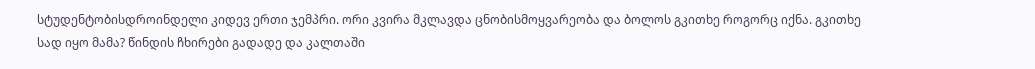სტუდენტობისდროინდელი კიდევ ერთი ჯემპრი. ორი კვირა მკლავდა ცნობისმოყვარეობა და ბოლოს გკითხე როგორც იქნა. გკითხე სად იყო მამა? წინდის ჩხირები გადადე და კალთაში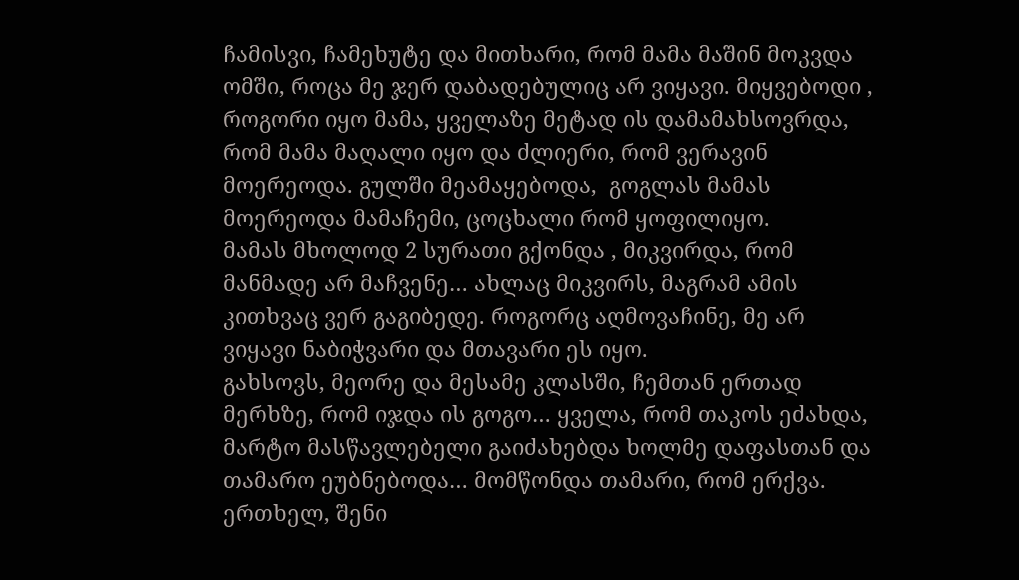ჩამისვი, ჩამეხუტე და მითხარი, რომ მამა მაშინ მოკვდა ომში, როცა მე ჯერ დაბადებულიც არ ვიყავი. მიყვებოდი , როგორი იყო მამა, ყველაზე მეტად ის დამამახსოვრდა, რომ მამა მაღალი იყო და ძლიერი, რომ ვერავინ მოერეოდა. გულში მეამაყებოდა,  გოგლას მამას მოერეოდა მამაჩემი, ცოცხალი რომ ყოფილიყო.
მამას მხოლოდ 2 სურათი გქონდა , მიკვირდა, რომ მანმადე არ მაჩვენე… ახლაც მიკვირს, მაგრამ ამის კითხვაც ვერ გაგიბედე. როგორც აღმოვაჩინე, მე არ ვიყავი ნაბიჭვარი და მთავარი ეს იყო.
გახსოვს, მეორე და მესამე კლასში, ჩემთან ერთად მერხზე, რომ იჯდა ის გოგო… ყველა, რომ თაკოს ეძახდა, მარტო მასწავლებელი გაიძახებდა ხოლმე დაფასთან და თამარო ეუბნებოდა… მომწონდა თამარი, რომ ერქვა. ერთხელ, შენი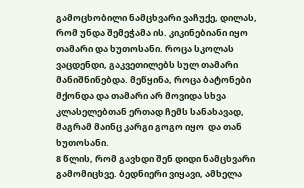გამოცხობილი ნამცხვარი ვაჩუქე, დილას, რომ უნდა შემეჭამა ის. კიკინებიანი იყო თამარი და ხუთოსანი. როცა სკოლას ვაცდენდი, გაკვეთილებს სულ თამარი მანიშნინებდა. მეწყინა, როცა ბატონები მქონდა და თამარი არ მოვიდა სხვა კლასელებთან ერთად ჩემს სანახავად, მაგრამ მაინც კარგი გოგო იყო  და თან ხუთოსანი.
8 წლის, რომ გავხდი შენ დიდი ნამცხვარი გამომიცხვე. ბედნიერი ვიყავი, ამხელა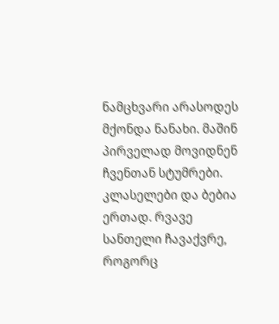ნამცხვარი არასოდეს მქონდა ნანახი. მაშინ პირველად მოვიდნენ ჩვენთან სტუმრები. კლასელები და ბებია ერთად. რვავე სანთელი ჩავაქვრე, როგორც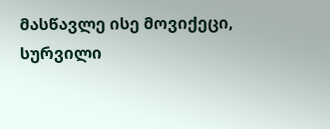მასწავლე ისე მოვიქეცი, სურვილი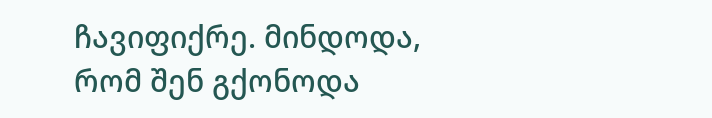ჩავიფიქრე. მინდოდა, რომ შენ გქონოდა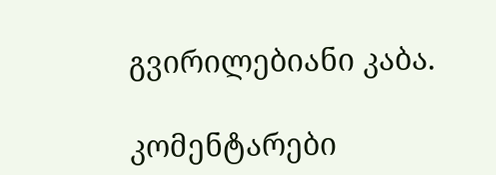გვირილებიანი კაბა.

კომენტარები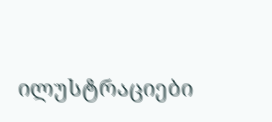ილუსტრაციები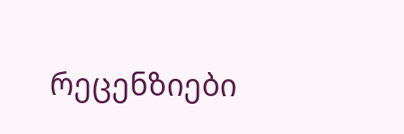რეცენზიები